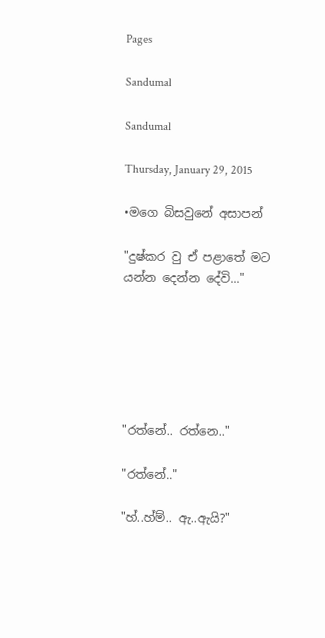Pages

Sandumal

Sandumal

Thursday, January 29, 2015

•මගෙ බිසවුනේ අසාපන්

"දුෂ්කර වු ඒ පළාතේ මට යන්න දෙන්න දේවි..."






"රත්නේ.. රත්නෙ.."

"රත්නේ.."

"හ්..හ්ම්.. ඇ..ඇයි?"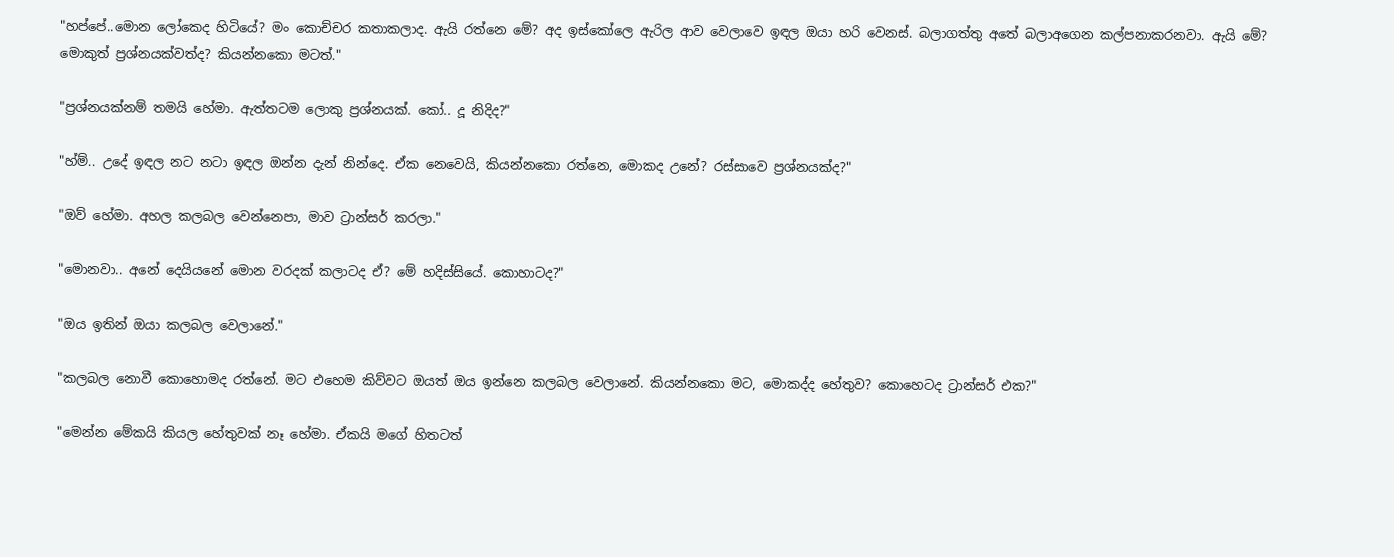"හප්පේ..මොන ලෝකෙද හිටියේ? මං කොච්චර කතාකලාද. ඇයි රත්නෙ මේ? අද ඉස්කෝලෙ ඇරිල ආව වෙලාවෙ ඉඳල ඔයා හරි වෙනස්. බලාගත්තු අතේ බලාඅගෙන කල්පනාකරනවා. ඇයි මේ? මොකුත් ප්‍රශ්නයක්වත්ද? කියන්නකො මටත්."

"ප්‍රශ්නයක්නම් තමයි හේමා. ඇත්තටම ලොකු ප්‍රශ්නයක්. කෝ.. දූ නිදිද?"

"හ්ම්.. උදේ ඉඳල නට නටා ඉඳල ඔන්න දැන් නින්දෙ. ඒක නෙවෙයි, කියන්නකො රත්නෙ, මොකද උනේ? රස්සාවෙ ප්‍රශ්නයක්ද?"

"ඔව් හේමා. අහල කලබල වෙන්නෙපා, මාව ට්‍රාන්සර් කරලා."

"මොනවා.. අනේ දෙයියනේ මොන වරදක් කලාටද ඒ? මේ හදිස්සියේ. කොහාටද?"

"ඔය ඉතින් ඔයා කලබල වෙලානේ."

"කලබල නොවී කොහොමද රත්නේ. මට එහෙම කිව්වට ඔයත් ඔය ඉන්නෙ කලබල වෙලානේ. කියන්නකො මට, මොකද්ද හේතුව? කොහෙටද ට්‍රාන්සර් එක?"

"මෙන්න මේකයි කියල හේතුවක් නෑ හේමා. ඒකයි මගේ හිතටත්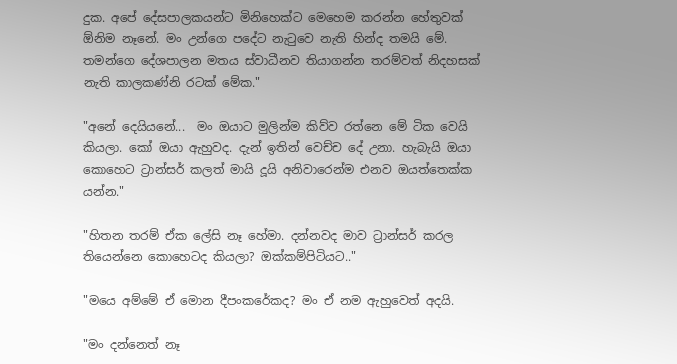දුක. අපේ දේසපාලකයන්ට මිනිහෙක්ට මෙහෙම කරන්න හේතුවක් ඕනිම නෑනේ. මං උන්ගෙ පදේට නැටුවෙ නැති හින්ද තමයි මේ. තමන්ගෙ දේශපාලන මතය ස්වාධීනව තියාගන්න තරම්වත් නිදහසක් නැති කාලකණ්නි රටක් මේක."

"අනේ දෙයියනේ...  මං ඔයාට මුලින්ම කිව්ව රත්නෙ මේ ටික වෙයි කියලා. කෝ ඔයා ඇහුවද. දැන් ඉතින් වෙච්ච දේ උනා. හැබැයි ඔයා කොහෙට ට්‍රාන්සර් කලත් මායි දූයි අනිවාරෙන්ම එනව ඔයත්තෙක්ක යන්න."

"හිතන තරම් ඒක ලේසි නෑ හේමා. දන්නවද මාව ට්‍රාන්සර් කරල තියෙන්නෙ කොහෙටද කියලා? ඔක්කම්පිටියට.."

"මයෙ අම්මේ ඒ මොන දීපංකරේකද? මං ඒ නම ඇහුවෙත් අදයි.

"මං දන්නෙත් නෑ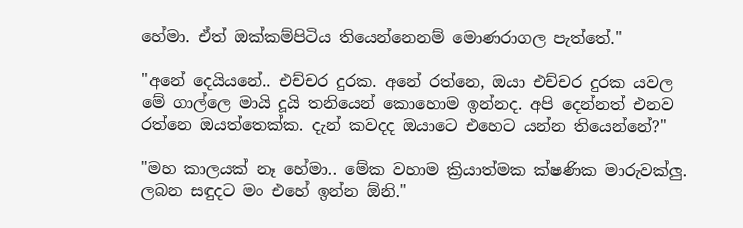හේමා. ඒත් ඔක්කම්පිටිය තියෙන්නෙනම් මොණරාගල පැත්තේ."

"අනේ දෙයියනේ.. එච්චර දුරක. අනේ රත්නෙ, ඔයා එච්චර දුරක යවල මේ ගාල්ලෙ මායි දූයි තනියෙන් කොහොම ඉන්නද. අපි දෙන්නත් එනව රත්නෙ ඔයත්තෙක්ක. දැන් කවදද ඔයාටෙ එහෙට යන්න තියෙන්නේ?"

"මහ කාලයක් නෑ හේමා.. මේක වහාම ක්‍රියාත්මක ක්ෂණික මාරුවක්ලු. ලබන සඳුදට මං එහේ ඉන්න ඕනි."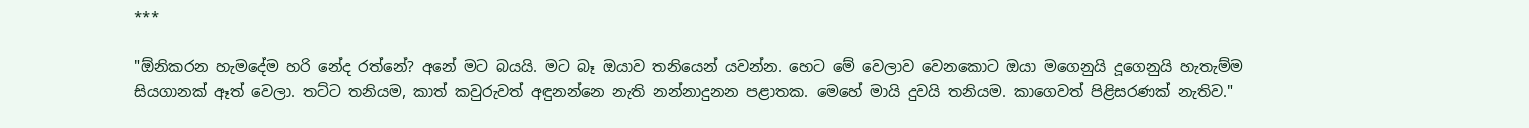***

"ඕනිකරන හැමදේම හරි නේද රත්නේ? අනේ මට බයයි. මට බෑ ඔයාව තනියෙන් යවන්න. හෙට මේ වෙලාව වෙනකොට ඔයා මගෙනුයි දූගෙනුයි හැතැම්ම සියගානක් ඈත් වෙලා. තට්ට තනියම, කාත් කවුරුවත් අඳුනන්නෙ නැති නන්නාදුනන පළාතක. මෙහේ මායි දුවයි තනියම. කාගෙවත් පිළිසරණක් නැතිව."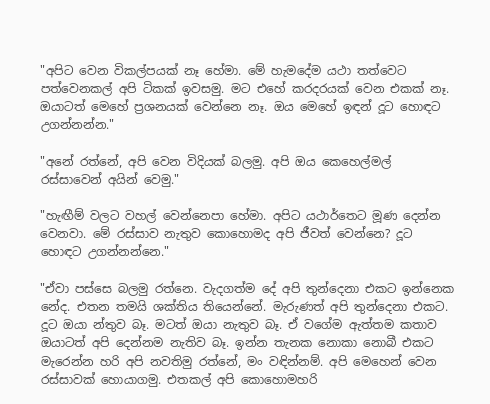"අපිට වෙන විකල්පයක් නෑ හේමා. මේ හැමදේම යථා තත්වෙට පත්වෙනකල් අපි ටිකක් ඉවසමු. මට එහේ කරදරයක් වෙන එකක් නෑ. ඔයාටත් මෙහේ ප්‍රශනයක් වෙන්නෙ නෑ. ඔය මෙහේ ඉඳන් දූට හොඳට උගන්නන්න."

"අනේ රත්නේ, අපි වෙන විදියක් බලමු. අපි ඔය කෙහෙල්මල් රස්සාවෙන් අයින් වෙමු."

"හැඟීම් වලට වහල් වෙන්නෙපා හේමා. අපිට යථාර්තෙට මූණ දෙන්න වෙනවා. මේ රස්සාව නැතුව කොහොමද අපි ජීවත් වෙන්නෙ? දූට හොඳට උගන්නන්නෙ."

"ඒවා පස්සෙ බලමු රත්නෙ. වැදගත්ම දේ අපි තුන්දෙනා එකට ඉන්නෙක නේද. එතන තමයි ශක්තිය තියෙන්නේ. මැරුණත් අපි තුන්දෙනා එකට. දූට ඔයා න්තුව බෑ. මටත් ඔයා නැතුව බෑ. ඒ වගේම ඇත්තම කතාව ඔයාටත් අපි දෙන්නම නැතිව බෑ. ඉන්න තැනක නොකා නොබී එකට මැරෙන්න හරි අපි නවතිමු රත්නේ, මං වඳින්නම්. අපි මෙහෙන් වෙන රස්සාවක් හොයාගමු. එතකල් අපි කොහොමහරි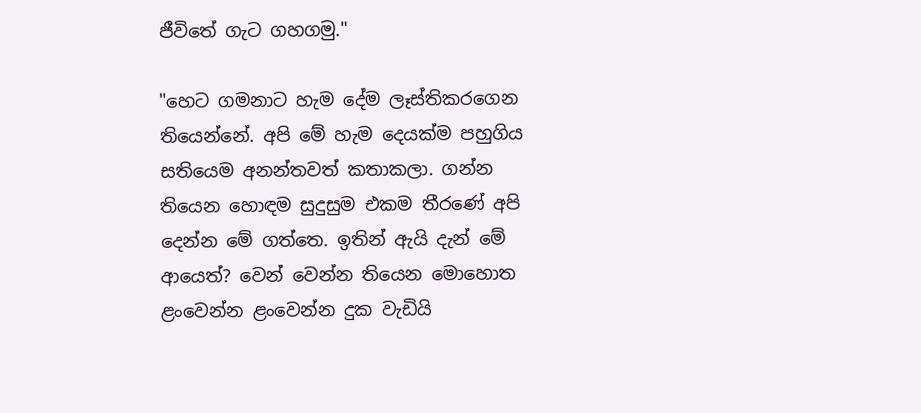ජීවිතේ ගැට ගහගමු."

"හෙට ගමනාට හැම දේම ලෑස්තිකරගෙන තියෙන්නේ. අපි මේ හැම දෙයක්ම පහුගිය සතියෙම අනන්තවත් කතාකලා. ගන්න තියෙන හොඳම සුදුසුම එකම තීරණේ අපි දෙන්න මේ ගත්තෙ. ඉතින් ඇයි දැන් මේ ආයෙත්? වෙන් වෙන්න තියෙන මොහොත ළංවෙන්න ළංවෙන්න දුක වැඩියි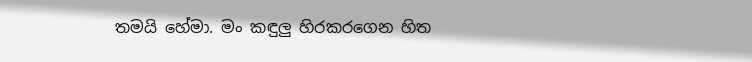තමයි හේමා. මං කඳුලු හිරකරගෙන හිත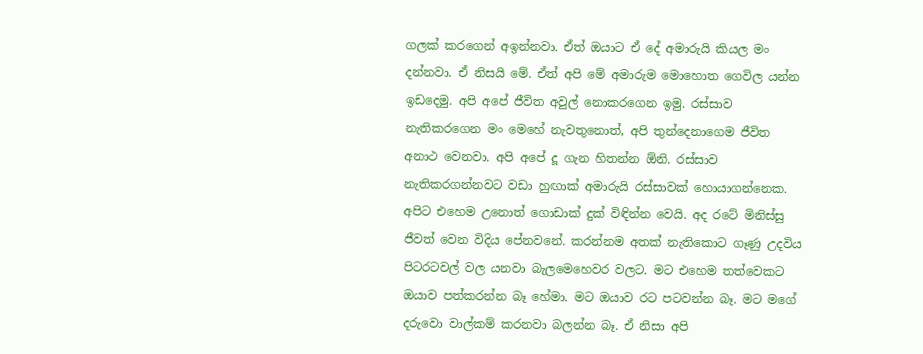ගලක් කරගෙන් අඉන්නවා. ඒත් ඔයාට ඒ දේ අමාරුයි කියල මං දන්නවා. ඒ නිසයි මේ. ඒත් අපි මේ අමාරුම මොහොත ගෙවිල යන්න ඉඩදෙමු. අපි අපේ ජීවිත අවුල් නොකරගෙන ඉමු. රස්සාව නැතිකරගෙන මං මෙහේ නැවතුනොත්, අපි තුන්දෙනාගෙම ජීවිත අනාථ වෙනවා. අපි අපේ දූ ගැන හිතන්න ඕනි. රස්සාව නැතිකරගන්නවට වඩා හුඟාක් අමාරුයි රස්සාවක් හොයාගන්නෙක. අපිට එහෙම උනොත් ගොඩාක් දුක් විඳින්න වෙයි. අද රටේ මිනිස්සු ජීවත් වෙන විදිය පේනවනේ. කරන්නම අතක් නැතිකොට ගෑණු උදවිය පිටරටවල් වල යනවා බැලමෙහෙවර වලට. මට එහෙම තත්වෙකට ඔයාව පත්කරන්න බෑ හේමා. මට ඔයාව රට පටවන්න බෑ. මට මගේ දරුවො වාල්කම් කරනවා බලන්න බෑ. ඒ නිසා අපි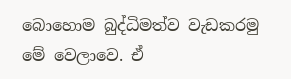බොහොම බුද්ධිමත්ව වැඩකරමු මේ වෙලාවෙ. ඒ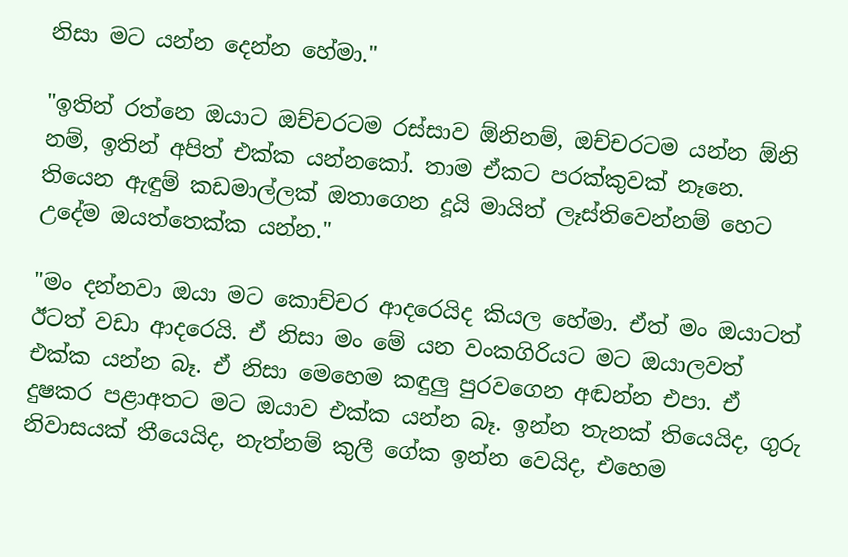නිසා මට යන්න දෙන්න හේමා."

"ඉතින් රත්නෙ ඔයාට ඔච්චරටම රස්සාව ඕනිනම්, ඔච්චරටම යන්න ඕනි නම්, ඉතින් අපිත් එක්ක යන්නකෝ. තාම ඒකට පරක්කුවක් නෑනෙ. තියෙන ඇඳුම් කඩමාල්ලක් ඔතාගෙන දූයි මායිත් ලෑස්තිවෙන්නම් හෙට උදේම ඔයත්තෙක්ක යන්න."

"මං දන්නවා ඔයා මට කොච්චර ආදරෙයිද කියල හේමා. ඒත් මං ඔයාටත් ඊටත් වඩා ආදරෙයි. ඒ නිසා මං මේ යන වංකගිරියට මට ඔයාලවත් එක්ක යන්න බෑ. ඒ නිසා මෙහෙම කඳුලු පුරවගෙන අඬන්න එපා. ඒ දුෂකර පළාඅතට මට ඔයාව එක්ක යන්න බෑ. ඉන්න තැනක් තියෙයිද, ගුරු නිවාසයක් තීයෙයිද, නැත්නම් කුලී ගේක ඉන්න වෙයිද, එහෙම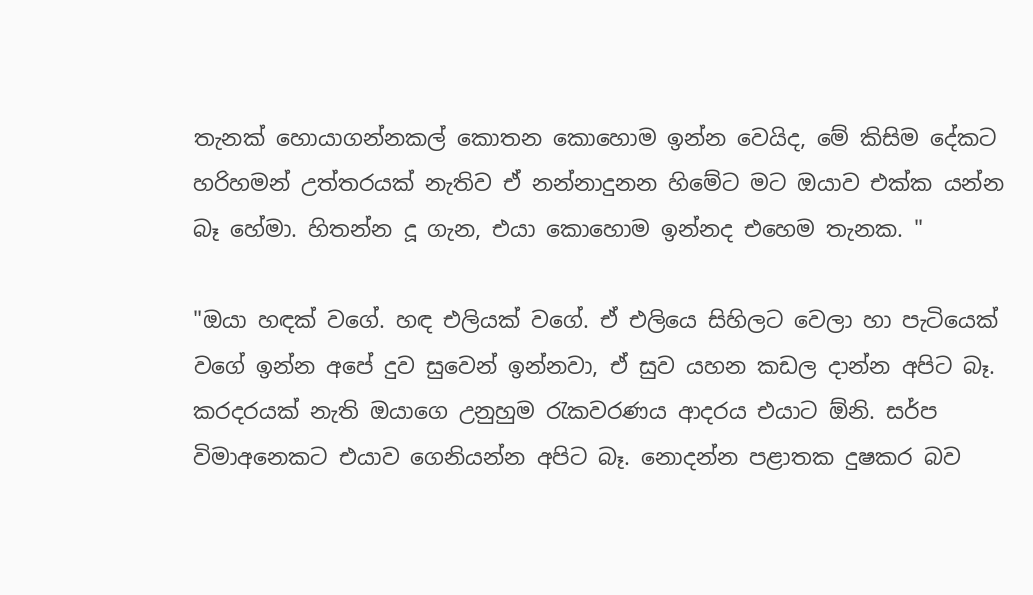තැනක් හොයාගන්නකල් කොතන කොහොම ඉන්න වෙයිද, මේ කිසිම දේකට හරිහමන් උත්තරයක් නැතිව ඒ නන්නාදුනන හිමේට මට ඔයාව එක්ක යන්න බෑ හේමා. හිතන්න දූ ගැන, එයා කොහොම ඉන්නද එහෙම තැනක. "

"ඔයා හඳක් වගේ. හඳ එලියක් වගේ. ඒ එලියෙ සිහිලට වෙලා හා පැටියෙක් වගේ ඉන්න අපේ දුව සුවෙන් ඉන්නවා, ඒ සුව යහන කඩල දාන්න අපිට බෑ. කරදරයක් නැති ඔයාගෙ උනුහුම රැකවරණය ආදරය එයාට ඕනි. සර්ප විමාඅනෙකට එයාව ගෙනියන්න අපිට බෑ. නොදන්න පළාතක දුෂකර බව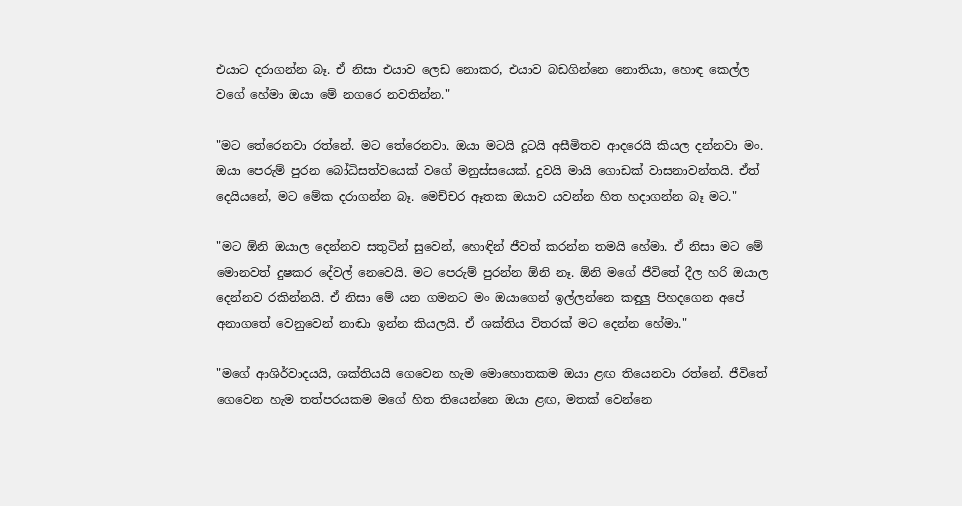එයාට දරාගන්න බෑ. ඒ නිසා එයාව ලෙඩ නොකර, එයාව බඩගින්නෙ නොතියා, හොඳ කෙල්ල වගේ හේමා ඔයා මේ නගරෙ නවතින්න."

"මට තේරෙනවා රත්නේ. මට තේරෙනවා. ඔයා මටයි දූටයි අසීමිතව ආදරෙයි කියල දන්නවා මං. ඔයා පෙරුම් පුරන බෝධිසත්වයෙක් වගේ මනුස්සයෙක්. දුවයි මායි ගොඩක් වාසනාවන්තයි. ඒත් දෙයියනේ, මට මේක දරාගන්න බෑ. මෙච්චර ඈතක ඔයාව යවන්න හිත හදාගන්න බෑ මට."

"මට ඕනි ඔයාල දෙන්නව සතුටින් සුවෙන්, හොඳින් ජීවත් කරන්න තමයි හේමා. ඒ නිසා මට මේ මොනවත් දුෂකර දේවල් නෙවෙයි. මට පෙරුම් පුරන්න ඕනි නෑ. ඕනි මගේ ජීවිතේ දීල හරි ඔයාල දෙන්නව රකින්නයි. ඒ නිසා මේ යන ගමනට මං ඔයාගෙන් ඉල්ලන්නෙ කඳුලු පිහදගෙන අපේ අනාගතේ වෙනුවෙන් නාඬා ඉන්න කියලයි. ඒ ශක්තිය විතරක් මට දෙන්න හේමා."

"මගේ ආශිර්වාදයයි, ශක්තියයි ගෙවෙන හැම මොහොතකම ඔයා ළඟ තියෙනවා රත්නේ. ජීවිතේ ගෙවෙන හැම තත්පරයකම මගේ හිත තියෙන්නෙ ඔයා ළඟ, මතක් වෙන්නෙ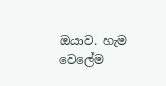ඔයාව. හැම වෙලේම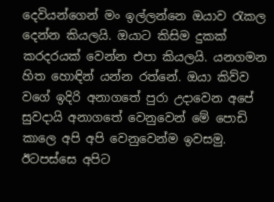දෙවියන්ගෙන් මං ඉල්ලන්නෙ ඔයාව රැකල දෙන්න කියලයි. ඔයාට කිසිම දුකක් කරදරයක් වෙන්න එපා කියලයි. යනගමන හිත හොඳින් යන්න රත්නේ. ඔයා කිව්ව වගේ ඉදිරි අනාගතේ පුරා උදාවෙන අපේ සුවදායි අනාගතේ වෙනුවෙන් මේ පොඩි කාලෙ අපි අපි වෙනුවෙන්ම ඉවසමු. ඊටපස්සෙ අපිට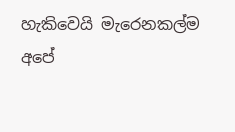හැකිවෙයි මැරෙනකල්ම අපේ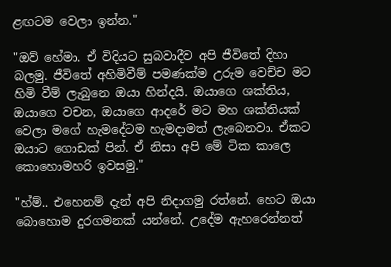ළඟටම වෙලා ඉන්න."

"ඔව් හේමා. ඒ විදියට සුබවාදීව අපි ජීවිතේ දිහා බලමු. ජීවිතේ අහිමිවීම් පමණක්ම උරුම වෙච්ච මට හිමි වීම් ලැබුනෙ ඔයා හින්දයි. ඔයාගෙ ශක්තිය, ඔයාගෙ වචන, ඔයාගෙ ආදරේ මට මහ ශක්තියක් වෙලා මගේ හැමදේටම හැමදාමත් ලැබෙනවා. ඒකට ඔයාට ගොඩක් පින්. ඒ නිසා අපි මේ ටික කාලෙ කොහොමහරි ඉවසමු."

"හ්ම්.. එහෙනම් දැන් අපි නිදාගමු රත්නේ. හෙට ඔයා බොහොම දුරගමනක් යන්නේ. උදේම ඇහරෙන්නත්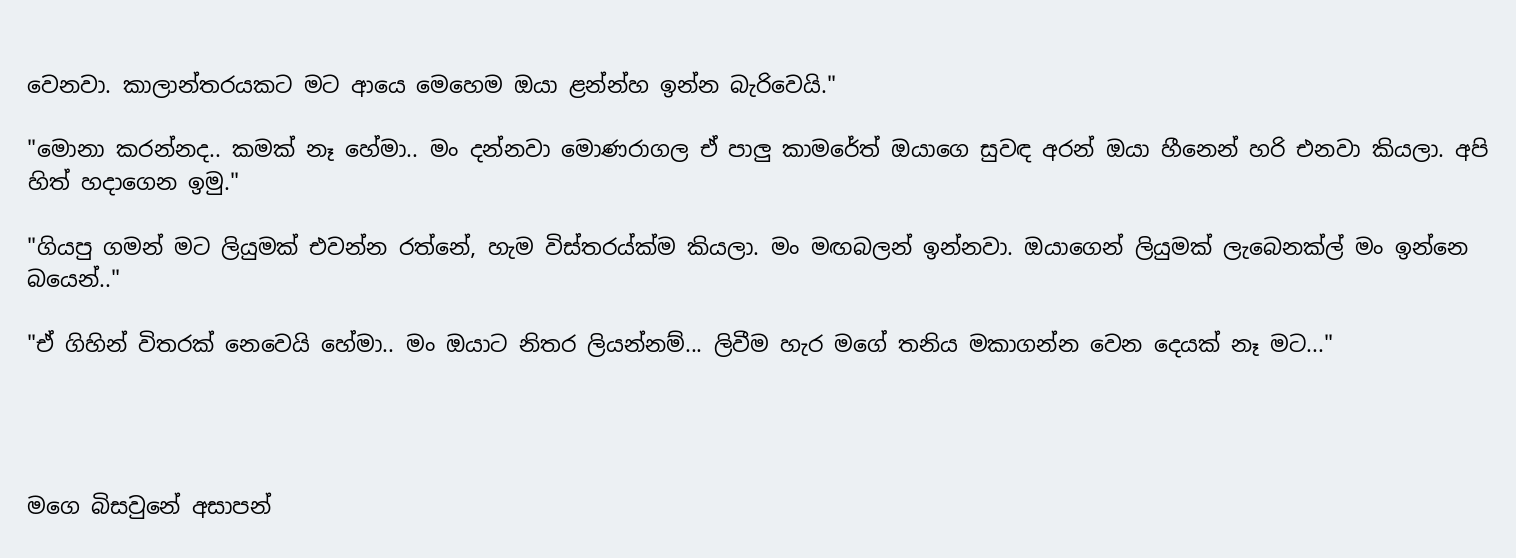වෙනවා. කාලාන්තරයකට මට ආයෙ මෙහෙම ඔයා ළන්න්හ ඉන්න බැරිවෙයි."

"මොනා කරන්නද.. කමක් නෑ හේමා.. මං දන්නවා මොණරාගල ඒ පාලු කාමරේත් ඔයාගෙ සුවඳ අරන් ඔයා හීනෙන් හරි එනවා කියලා. අපි හිත් හදාගෙන ඉමු."

"ගියපු ගමන් මට ලියුමක් එවන්න රත්නේ, හැම විස්තරය්ක්ම කියලා. මං මඟබලන් ඉන්නවා. ඔයාගෙන් ලියුමක් ලැබෙනක්ල් මං ඉන්නෙ බයෙන්.."

"ඒ ගිහින් විතරක් නෙවෙයි හේමා.. මං ඔයාට නිතර ලියන්නම්... ලිවීම හැර මගේ තනිය මකාගන්න වෙන දෙයක් නෑ මට..."




මගෙ බිසවුනේ අසාපන්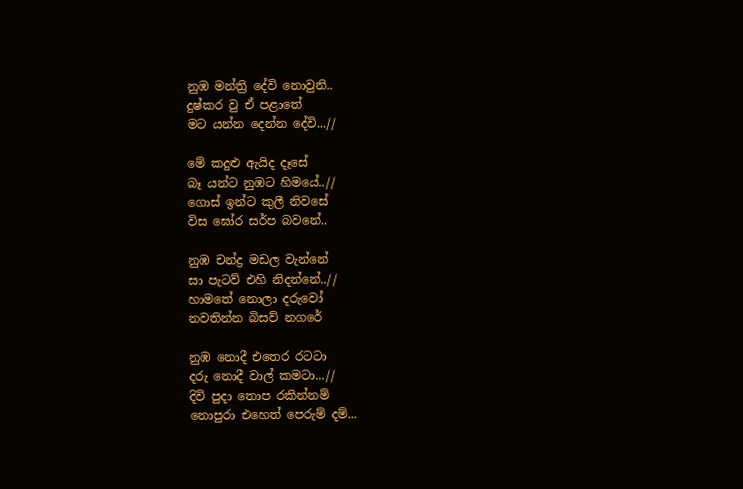නුඹ මන්ත්‍රි දේවි නොවුනි..
දුෂ්කර වු ඒ පළාතේ
මට යන්න දෙන්න දේවි...//

මේ කදුළු ඇයිද දෑසේ
බෑ යන්ට නුඹට හිමයේ..//
ගොස් ඉන්ට කුලී නිවසේ ‍
විස ඝෝර සර්ප බවනේ..

නුඹ චන්ද්‍ර මඩල වැන්නේ
සා පැටව් එහි නිදන්නේ..//
හාමතේ නොලා දරුවෝ
නවතින්න බිසව් නගරේ

නුඹ නොදී එතෙර රටටා
දරු නොදී වාල් කමටා...//
දිවි පු‍දා තොප රකින්නම්
නොපුරා එහෙත් පෙරුම් දම්...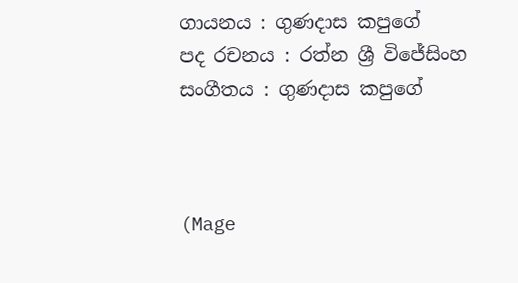ගායනය : ගුණදාස කපුගේ
පද රචනය : රත්න ශ්‍රී විජේසිංහ
සංගීතය : ගුණදාස කපුගේ



(Mage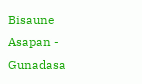Bisaune Asapan - Gunadasa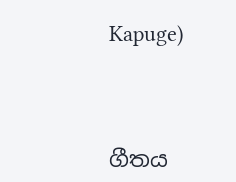Kapuge)



ගීතය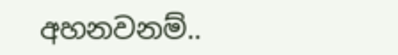අහනවනම්..